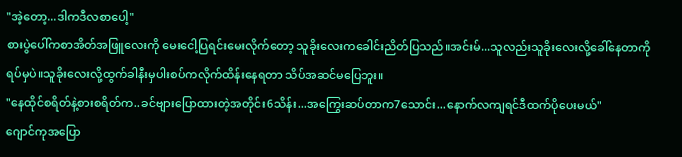"အဲ့တော့...ဒါကဒီလစာပေါ့"
စားပွဲပေါ်ကစာအိတ်အဖြူလေးကို မေးငေါ့ပြရင်းမေးလိုက်တော့ သူခိုးလေးကခေါင်းညိတ်ပြသည်။အင်းမ်...သူလည်းသူခိုးလေးလို့ခေါ်နေတာကိုရပ်မှပဲ။သူခိုးလေးလို့ထွက်ခါနီးမှပါးစပ်ကလိုက်ထိန်းနေရတာ သိပ်အဆင်မပြေဘူး။
"နေထိုင်စရိတ်နဲ့စားစရိတ်က..ခင်ဗျားပြောထားတဲ့အတိုင်း6သိန်း...အကြွေးဆပ်တာက7သောင်း...နောက်လကျရင်ဒီထက်ပိုပေးမယ်"
ဂျောင်ကုအပြော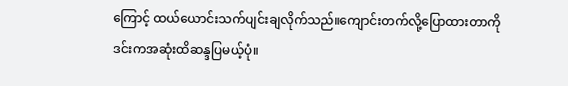ကြောင့် ထယ်ယောင်းသက်ပျင်းချလိုက်သည်။ကျောင်းတက်လို့ပြောထားတာကို ဒင်းကအဆုံးထိဆန္ဒပြမယ့်ပုံ။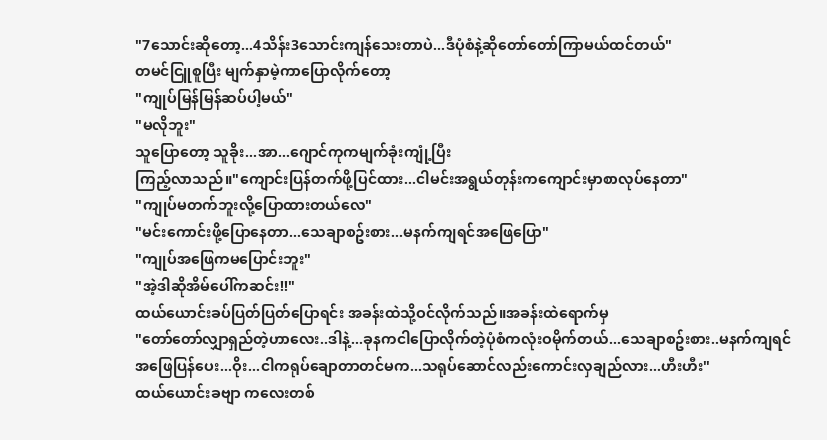"7သောင်းဆိုတော့...4သိန်း3သောင်းကျန်သေးတာပဲ...ဒီပုံစံနဲ့ဆိုတော်တော်ကြာမယ်ထင်တယ်"
တမင်ငြူစူပြီး မျက်နှာမဲ့ကာပြောလိုက်တော့
"ကျုပ်မြန်မြန်ဆပ်ပါ့မယ်"
"မလိုဘူး"
သူပြောတော့ သူခိုး...အာ...ဂျောင်ကုကမျက်ခုံးကျုံ့ပြီး
ကြည့်လာသည်။"ကျောင်းပြန်တက်ဖို့ပြင်ထား...ငါမင်းအရွယ်တုန်းကကျောင်းမှာစာလုပ်နေတာ"
"ကျုပ်မတက်ဘူးလို့ပြောထားတယ်လေ"
"မင်းကောင်းဖို့ပြောနေတာ...သေချာစဥ်းစား...မနက်ကျရင်အဖြေပြော"
"ကျုပ်အဖြေကမပြောင်းဘူး"
"အဲ့ဒါဆိုအိမ်ပေါ်ကဆင်း!!"
ထယ်ယောင်းခပ်ပြတ်ပြတ်ပြောရင်း အခန်းထဲသို့ဝင်လိုက်သည်။အခန်းထဲရောက်မှ
"တော်တော်လျှာရှည်တဲ့ဟာလေး..ဒါနဲ့...ခုနကငါပြောလိုက်တဲ့ပုံစံကလုံးဝမိုက်တယ်...သေချာစဥ်းစား..မနက်ကျရင်အဖြေပြန်ပေး...ဝိုး...ငါကရုပ်ချောတာတင်မက...သရုပ်ဆောင်လည်းကောင်းလှချည်လား...ဟီးဟီး"
ထယ်ယောင်းခဗျာ ကလေးတစ်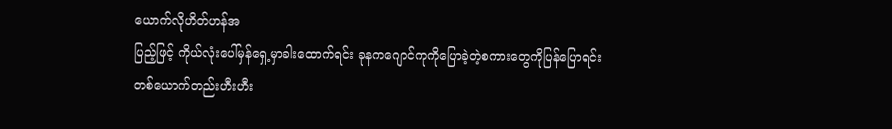ယောက်လိုဟိတ်ဟန်အ
ပြည့်ဖြင့် ကိုယ်လုံးပေါ်မှန်ရှေ့မှာခါးထောက်ရင်း ခုနကဂျောင်ကုကိုပြောခဲ့တဲ့စကားတွေကိုပြန်ပြောရင်း တစ်ယောက်တည်းဟီးဟီး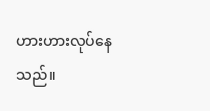ဟားဟားလုပ်နေသည်။